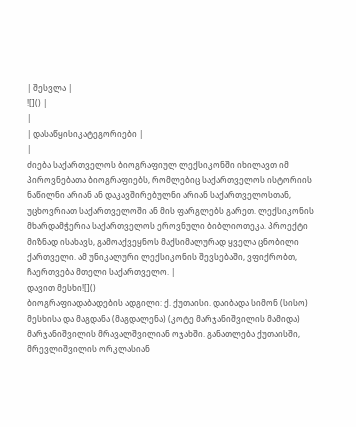| შესვლა |
![]() |
|
| დასაწყისიკატეგორიები |
|
ძიება საქართველოს ბიოგრაფიულ ლექსიკონში იხილავთ იმ პიროვნებათა ბიოგრაფიებს, რომლებიც საქართველოს ისტორიის ნაწილნი არიან ან დაკავშირებულნი არიან საქართველოსთან, უცხოვრიათ საქართველოში ან მის ფარგლებს გარეთ. ლექსიკონის მხარდამჭერია საქართველოს ეროვნული ბიბლიოთეკა. პროექტი მიზნად ისახავს, გამოაქვეყნოს მაქსიმალურად ყველა ცნობილი ქართველი. ამ უნიკალური ლექსიკონის შევსებაში, ვფიქრობთ, ჩაერთვება მთელი საქართველო. |
დავით მესხი![]()
ბიოგრაფიადაბადების ადგილი: ქ. ქუთაისი. დაიბადა სიმონ (სისო) მესხისა და მაგდანა (მაგდალენა) (კოტე მარჯანიშვილის მამიდა) მარჯანიშვილის მრავალშვილიან ოჯახში. განათლება ქუთაისში, მრევლიშვილის ორკლასიან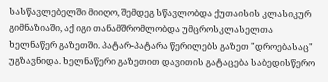სასწავლებელში მიიღო, შემდეგ სწავლობდა ქუთაისის კლასიკურ გიმნაზიაში, აქ იგი თანამშრომლობდა უმცროსკლასელთა ხელნაწერ გაზეთში. პატარ-პატარა წერილებს გაზეთ "დროებასაც" უგზავნიდა. ხელნაწერი გაზეთით დავითის გატაცება საბედისწერო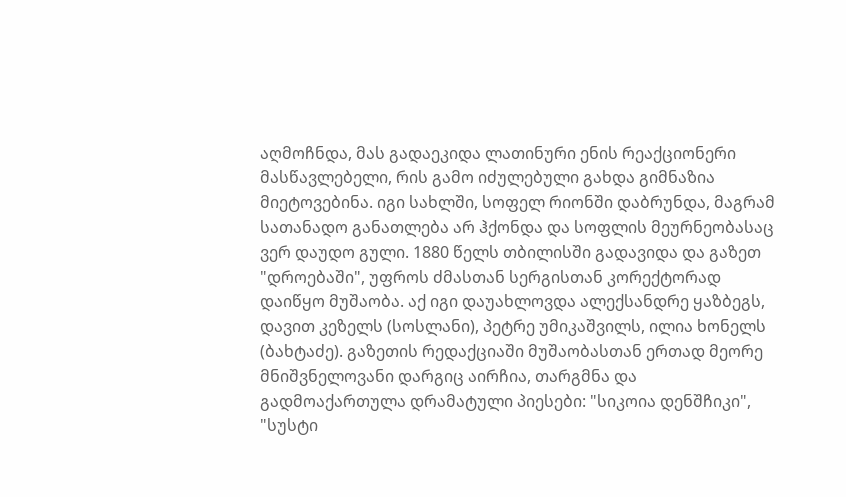აღმოჩნდა, მას გადაეკიდა ლათინური ენის რეაქციონერი მასწავლებელი, რის გამო იძულებული გახდა გიმნაზია მიეტოვებინა. იგი სახლში, სოფელ რიონში დაბრუნდა, მაგრამ სათანადო განათლება არ ჰქონდა და სოფლის მეურნეობასაც ვერ დაუდო გული. 1880 წელს თბილისში გადავიდა და გაზეთ "დროებაში", უფროს ძმასთან სერგისთან კორექტორად დაიწყო მუშაობა. აქ იგი დაუახლოვდა ალექსანდრე ყაზბეგს, დავით კეზელს (სოსლანი), პეტრე უმიკაშვილს, ილია ხონელს (ბახტაძე). გაზეთის რედაქციაში მუშაობასთან ერთად მეორე მნიშვნელოვანი დარგიც აირჩია, თარგმნა და გადმოაქართულა დრამატული პიესები: "სიკოია დენშჩიკი", "სუსტი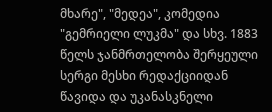მხარე", "მედეა", კომედია "გემრიელი ლუკმა" და სხვ. 1883 წელს ჯანმრთელობა შერყეული სერგი მესხი რედაქციიდან წავიდა და უკანასკნელი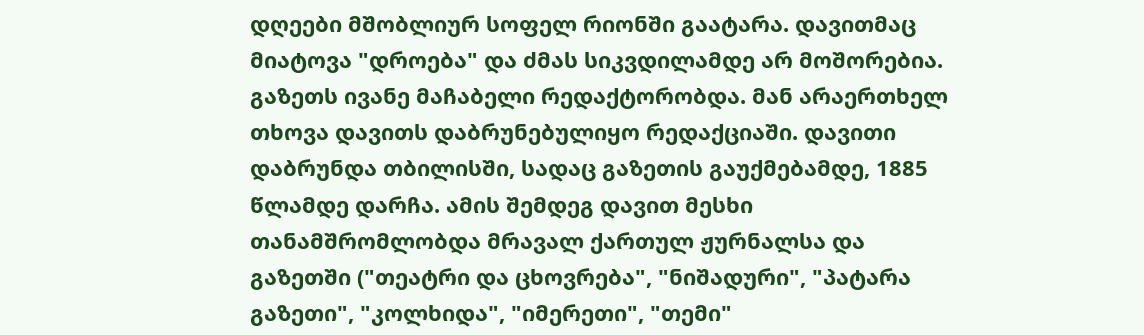დღეები მშობლიურ სოფელ რიონში გაატარა. დავითმაც მიატოვა "დროება" და ძმას სიკვდილამდე არ მოშორებია. გაზეთს ივანე მაჩაბელი რედაქტორობდა. მან არაერთხელ თხოვა დავითს დაბრუნებულიყო რედაქციაში. დავითი დაბრუნდა თბილისში, სადაც გაზეთის გაუქმებამდე, 1885 წლამდე დარჩა. ამის შემდეგ დავით მესხი თანამშრომლობდა მრავალ ქართულ ჟურნალსა და გაზეთში ("თეატრი და ცხოვრება", "ნიშადური", "პატარა გაზეთი", "კოლხიდა", "იმერეთი", "თემი"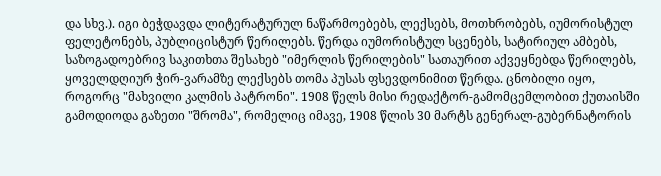და სხვ.). იგი ბეჭდავდა ლიტერატურულ ნაწარმოებებს, ლექსებს, მოთხრობებს, იუმორისტულ ფელეტონებს, პუბლიცისტურ წერილებს. წერდა იუმორისტულ სცენებს, სატირიულ ამბებს, საზოგადოებრივ საკითხთა შესახებ "იმერლის წერილების" სათაურით აქვეყნებდა წერილებს, ყოველდღიურ ჭირ-ვარამზე ლექსებს თომა პუსას ფსევდონიმით წერდა. ცნობილი იყო, როგორც "მახვილი კალმის პატრონი". 1908 წელს მისი რედაქტორ-გამომცემლობით ქუთაისში გამოდიოდა გაზეთი "შრომა", რომელიც იმავე, 1908 წლის 30 მარტს გენერალ-გუბერნატორის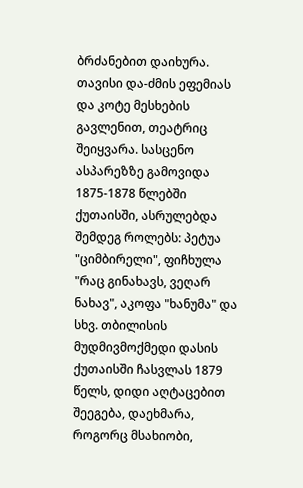ბრძანებით დაიხურა. თავისი და-ძმის ეფემიას და კოტე მესხების გავლენით, თეატრიც შეიყვარა. სასცენო ასპარეზზე გამოვიდა 1875-1878 წლებში ქუთაისში, ასრულებდა შემდეგ როლებს: პეტუა "ციმბირელი", ფიჩხულა "რაც გინახავს, ვეღარ ნახავ", აკოფა "ხანუმა" და სხვ. თბილისის მუდმივმოქმედი დასის ქუთაისში ჩასვლას 1879 წელს, დიდი აღტაცებით შეეგება, დაეხმარა, როგორც მსახიობი,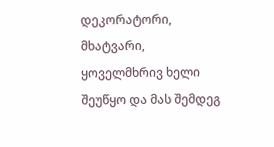დეკორატორი, მხატვარი, ყოველმხრივ ხელი შეუწყო და მას შემდეგ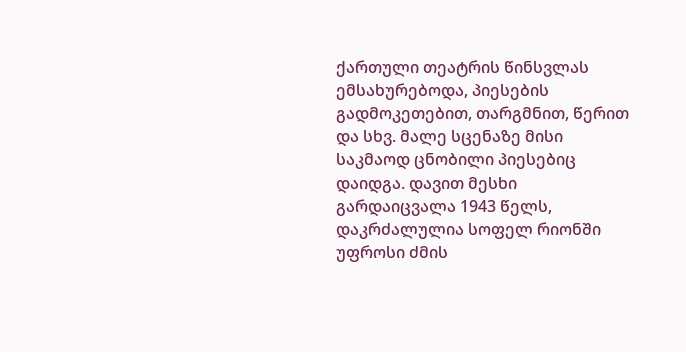ქართული თეატრის წინსვლას ემსახურებოდა, პიესების გადმოკეთებით, თარგმნით, წერით და სხვ. მალე სცენაზე მისი საკმაოდ ცნობილი პიესებიც დაიდგა. დავით მესხი გარდაიცვალა 1943 წელს, დაკრძალულია სოფელ რიონში უფროსი ძმის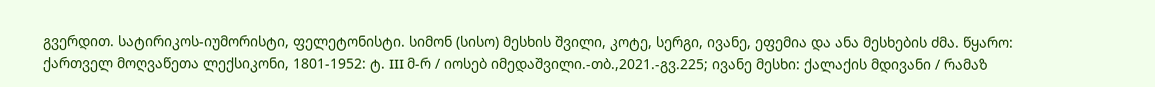გვერდით. სატირიკოს-იუმორისტი, ფელეტონისტი. სიმონ (სისო) მესხის შვილი, კოტე, სერგი, ივანე, ეფემია და ანა მესხების ძმა. წყარო: ქართველ მოღვაწეთა ლექსიკონი, 1801-1952: ტ. III მ-რ / იოსებ იმედაშვილი.-თბ.,2021.-გვ.225; ივანე მესხი: ქალაქის მდივანი / რამაზ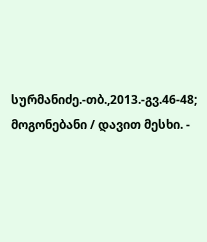სურმანიძე.-თბ.,2013.-გვ.46-48; მოგონებანი / დავით მესხი. -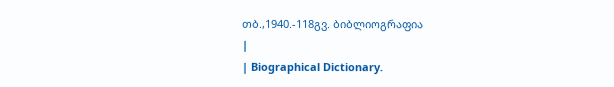თბ.,1940.-118გვ. ბიბლიოგრაფია
|
| Biographical Dictionary.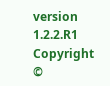version 1.2.2.R1 Copyright ©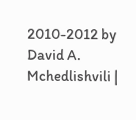2010-2012 by David A. Mchedlishvili |